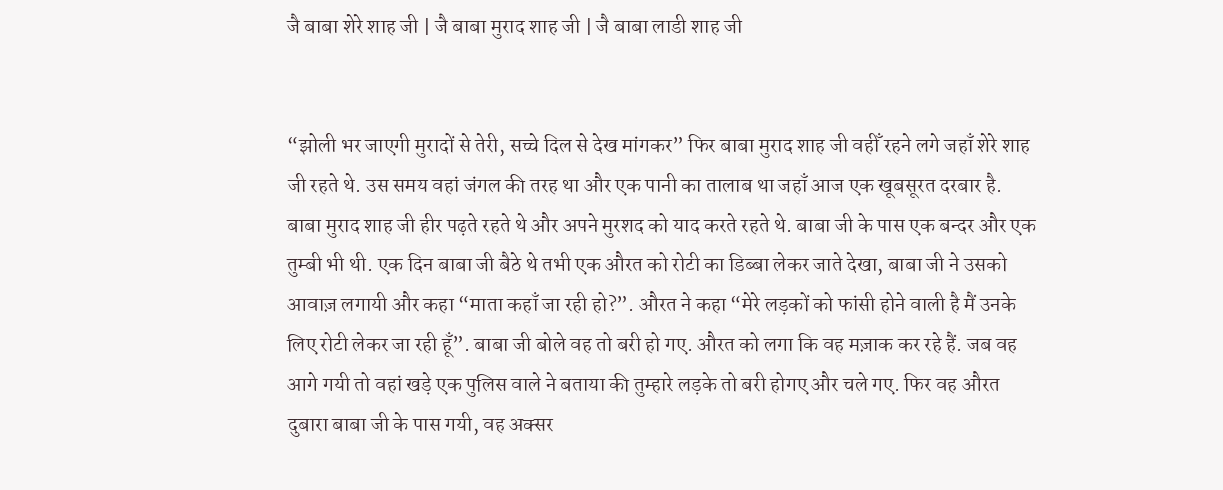जै बाबा शेरे शाह जी | जै बाबा मुराद शाह जी | जै बाबा लाडी शाह जी


“झोली भर जाएगी मुरादों से तेरी, सच्चे दिल से देख मांगकर” फिर बाबा मुराद शाह जी वहीँ रहने लगे जहाँ शेरे शाह जी रहते थे. उस समय वहां जंगल की तरह था और एक पानी का तालाब था जहाँ आज एक खूबसूरत दरबार है. बाबा मुराद शाह जी हीर पढ़ते रहते थे और अपने मुरशद को याद करते रहते थे. बाबा जी के पास एक बन्दर और एक तुम्बी भी थी. एक दिन बाबा जी बैठे थे तभी एक औरत को रोटी का डिब्बा लेकर जाते देखा, बाबा जी ने उसको आवाज़ लगायी और कहा “माता कहाँ जा रही हो?”. औरत ने कहा “मेरे लड़कों को फांसी होने वाली है मैं उनके लिए रोटी लेकर जा रही हूँ”. बाबा जी बोले वह तो बरी हो गए. औरत को लगा कि वह मज़ाक कर रहे हैं. जब वह आगे गयी तो वहां खड़े एक पुलिस वाले ने बताया की तुम्हारे लड़के तो बरी होगए और चले गए. फिर वह औरत दुबारा बाबा जी के पास गयी, वह अक्सर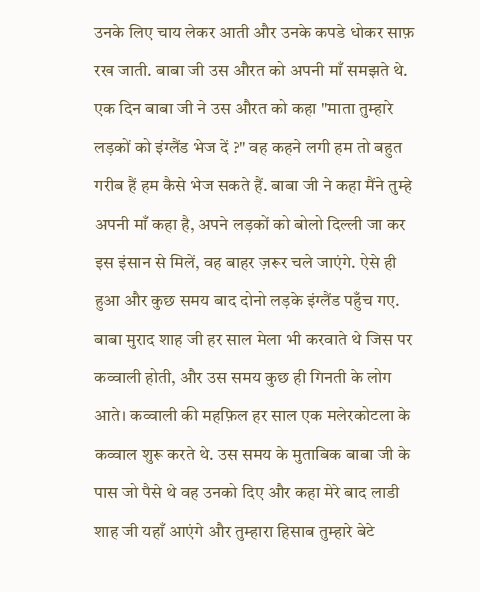उनके लिए चाय लेकर आती और उनके कपडे धोकर साफ़ रख जाती. बाबा जी उस औरत को अपनी माँ समझते थे. एक दिन बाबा जी ने उस औरत को कहा "माता तुम्हारे लड़कों को इंग्लैंड भेज दें ?" वह कहने लगी हम तो बहुत गरीब हैं हम कैसे भेज सकते हैं. बाबा जी ने कहा मैंने तुम्हे अपनी माँ कहा है, अपने लड़कों को बोलो दिल्ली जा कर इस इंसान से मिलें, वह बाहर ज़रूर चले जाएंगे. ऐसे ही हुआ और कुछ समय बाद दोनो लड़के इंग्लैंड पहुँच गए. बाबा मुराद शाह जी हर साल मेला भी करवाते थे जिस पर कव्वाली होती, और उस समय कुछ ही गिनती के लोग आते। कव्वाली की महफ़िल हर साल एक मलेरकोटला के कव्वाल शुरू करते थे. उस समय के मुताबिक बाबा जी के पास जो पैसे थे वह उनको दिए और कहा मेरे बाद लाडी शाह जी यहाँ आएंगे और तुम्हारा हिसाब तुम्हारे बेटे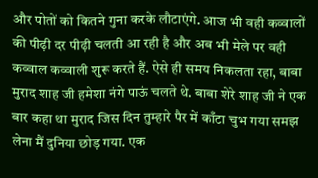और पोतों को कितने गुना करके लौटाएंगे. आज भी वही कव्वालों की पीढ़ी दर पीढ़ी चलती आ रही है और अब भी मेले पर वही कव्वाल कव्वाली शुरू करते हैं. ऐसे ही समय निकलता रहा, बाबा मुराद शाह जी हमेशा नंगे पाऊं चलते थे. बाबा शेरे शाह जी ने एक बार कहा था मुराद जिस दिन तुम्हारे पैर में काँटा चुभ गया समझ लेना मैं दुनिया छोड़ गया. एक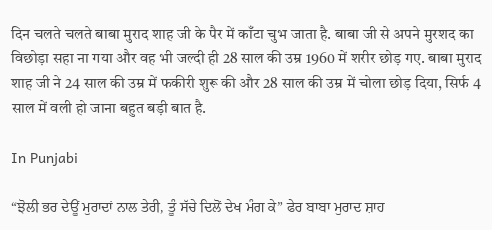दिन चलते चलते बाबा मुराद शाह जी के पैर में काँटा चुभ जाता है. बाबा जी से अपने मुरशद का विछोड़ा सहा ना गया और वह भी जल्दी ही 28 साल की उम्र 1960 में शरीर छोड़ गए. बाबा मुराद शाह जी ने 24 साल की उम्र में फकीरी शुरू की और 28 साल की उम्र में चोला छोड़ दिया, सिर्फ 4 साल में वली हो जाना बहुत बड़ी बात है.

In Punjabi

“ਝੋਲੀ ਭਰ ਦੇਊਂ ਮੁਰਾਦਾਂ ਨਾਲ ਤੇਰੀ, ਤੂੰ ਸੱਚੇ ਦਿਲੋਂ ਦੇਖ ਮੰਗ ਕੇ” ਫੇਰ ਬਾਬਾ ਮੁਰਾਦ ਸ਼ਾਹ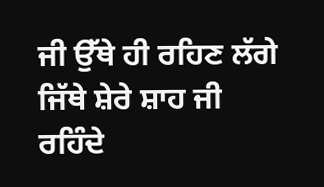ਜੀ ਉੱਥੇ ਹੀ ਰਹਿਣ ਲੱਗੇ ਜਿੱਥੇ ਸ਼ੇਰੇ ਸ਼ਾਹ ਜੀ ਰਹਿੰਦੇ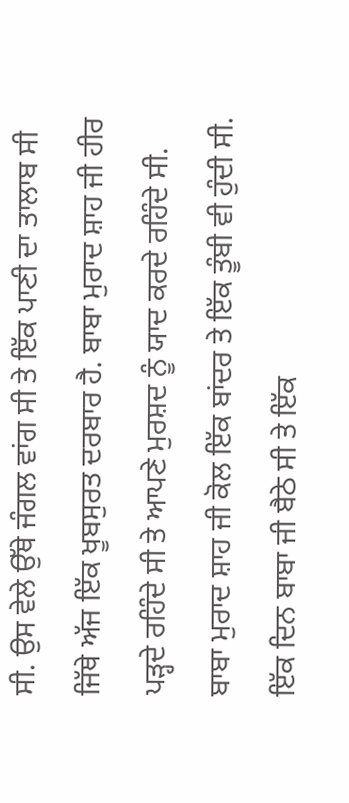ਸੀ. ਉਸ ਵੇਲੇ ਉੱਥੇ ਜੰਗਲ ਵਾਂਗ ਸੀ ਤੇ ਇੱਕ ਪਾਣੀ ਦਾ ਤਾਲਾਬ ਸੀ ਜਿੱਥੇ ਅੱਜ ਇੱਕ ਖੂਬਸੁਰਤ ਦਰਬਾਰ ਹੈ. ਬਾਬਾ ਮੁਰਾਦ ਸ਼ਾਹ ਜੀ ਹੀਰ ਪੜ੍ਹਦੇ ਰਹਿੰਦੇ ਸੀ ਤੇ ਆਪਣੇ ਮੁਰਸ਼ਦ ਨੂੰ ਯਾਦ ਕਰਦੇ ਰਹਿੰਦੇ ਸੀ. ਬਾਬਾ ਮੁਰਾਦ ਸ਼ਾਹ ਜੀ ਕੋਲ ਇੱਕ ਬਾਂਦਰ ਤੇ ਇੱਕ ਤੂੰਬੀ ਵੀ ਹੁੰਦੀ ਸੀ. ਇੱਕ ਦਿਨ ਬਾਬਾ ਜੀ ਬੈਠੇ ਸੀ ਤੇ ਇੱਕ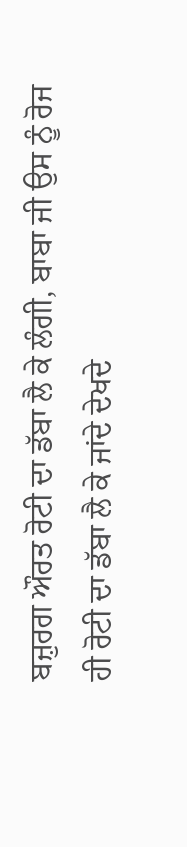ਬਜ਼ੁਰਗ ਔਰਤ ਰੋਟੀ ਦਾ ਡੱਬਾ ਲੈ ਕੇ ਲੰਗੀ, ਬਾਬਾ ਜੀ ਉਸ ਨੂੰ ਰੋਜ ਹੀ ਰੋਟੀ ਦਾ ਡੱਬਾ ਲੈ ਕੇ ਜਾਂਦੇ ਦੇਖਦੇ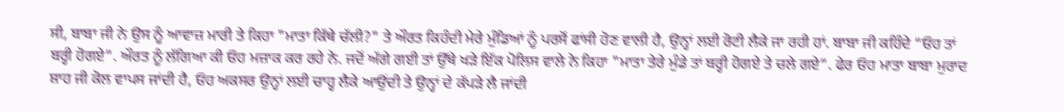ਸੀ, ਬਾਬਾ ਜੀ ਨੇ ਉਸ ਨੂੰ ਆਵਾਜ਼ ਮਾਰੀ ਤੇ ਕਿਹਾ "ਮਾਤਾ ਕਿੱਥੇ ਚੱਲੀ?" ਤੇ ਔਰਤ ਕਿਹੰਦੀ ਮੇਰੇ ਮੁੰਡਿਆਂ ਨੂੰ ਪਰਸੋਂ ਫਾਂਸੀ ਹੋਣ ਵਾਲੀ ਹੈ, ਉਨ੍ਹਾਂ ਲਈ ਰੋਟੀ ਲੈਕੇ ਜਾ ਰਹੀ ਹਾਂ. ਬਾਬਾ ਜੀ ਕਹਿੰਦੇ “ਓਹ ਤਾਂ ਬਰ੍ਹੀ ਹੋਗਏ”. ਔਰਤ ਨੂੰ ਲੱਗਿਆ ਕੀ ਓਹ ਮਜ਼ਾਕ ਕਰ ਰਹੇ ਨੇ. ਜਦੋਂ ਅੱਗੇ ਗਈ ਤਾਂ ਉੱਥੇ ਖੜੇ ਇੱਕ ਪੋਲਿਸ ਵਾਲੇ ਨੇ ਕਿਹਾ "ਮਾਤਾ ਤੇਰੇ ਮੁੰਡੇ ਤਾਂ ਬਰ੍ਹੀ ਹੋਗਏ ਤੇ ਚਲੇ ਗਏ”. ਫੇਰ ਓਹ ਮਾਤਾ ਬਾਬਾ ਮੁਰਾਦ ਸ਼ਾਹ ਜੀ ਕੋਲ ਵਾਪਸ ਜਾਂਦੀ ਹੈ, ਓਹ ਅਕਸਰ ਉਨ੍ਹਾਂ ਲਈ ਚਾਹ੍ਹ ਲੈਕੇ ਆਉਂਦੀ ਤੇ ਉਨ੍ਹਾਂ ਦੇ ਕੱਪੜੇ ਲੈ ਜਾਂਦੀ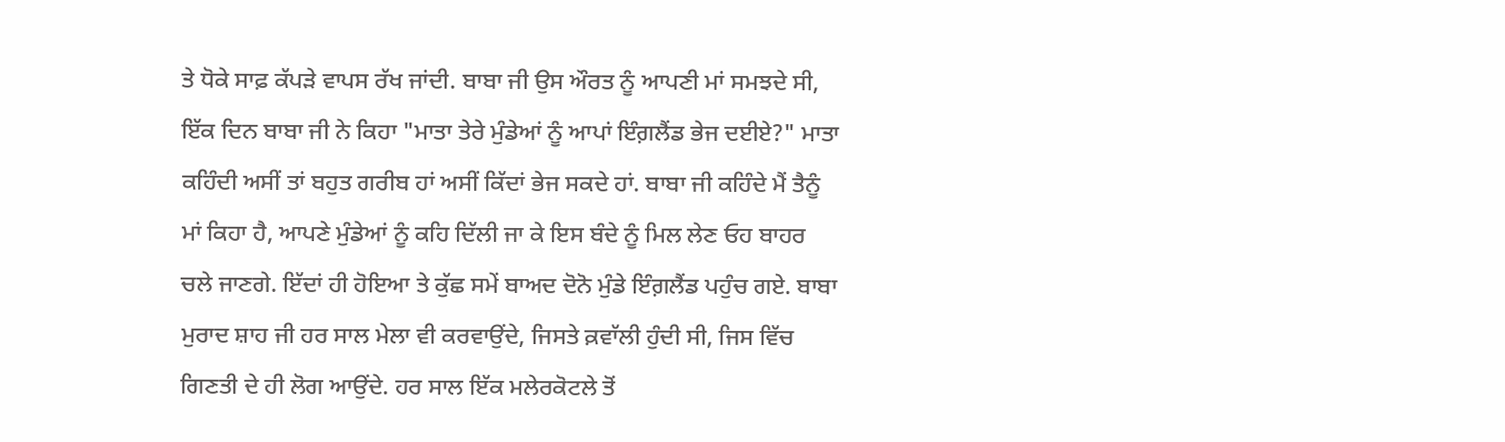ਤੇ ਧੋਕੇ ਸਾਫ਼ ਕੱਪੜੇ ਵਾਪਸ ਰੱਖ ਜਾਂਦੀ. ਬਾਬਾ ਜੀ ਉਸ ਔਰਤ ਨੂੰ ਆਪਣੀ ਮਾਂ ਸਮਝਦੇ ਸੀ, ਇੱਕ ਦਿਨ ਬਾਬਾ ਜੀ ਨੇ ਕਿਹਾ "ਮਾਤਾ ਤੇਰੇ ਮੁੰਡੇਆਂ ਨੂੰ ਆਪਾਂ ਇੰਗ਼ਲੈਂਡ ਭੇਜ ਦਈਏ?" ਮਾਤਾ ਕਹਿੰਦੀ ਅਸੀਂ ਤਾਂ ਬਹੁਤ ਗਰੀਬ ਹਾਂ ਅਸੀਂ ਕਿੱਦਾਂ ਭੇਜ ਸਕਦੇ ਹਾਂ. ਬਾਬਾ ਜੀ ਕਹਿੰਦੇ ਮੈਂ ਤੈਨੂੰ ਮਾਂ ਕਿਹਾ ਹੈ, ਆਪਣੇ ਮੁੰਡੇਆਂ ਨੂੰ ਕਹਿ ਦਿੱਲੀ ਜਾ ਕੇ ਇਸ ਬੰਦੇ ਨੂੰ ਮਿਲ ਲੇਣ ਓਹ ਬਾਹਰ ਚਲੇ ਜਾਣਗੇ. ਇੱਦਾਂ ਹੀ ਹੋਇਆ ਤੇ ਕੁੱਛ ਸਮੇਂ ਬਾਅਦ ਦੋਨੋ ਮੁੰਡੇ ਇੰਗ਼ਲੈਂਡ ਪਹੁੰਚ ਗਏ. ਬਾਬਾ ਮੁਰਾਦ ਸ਼ਾਹ ਜੀ ਹਰ ਸਾਲ ਮੇਲਾ ਵੀ ਕਰਵਾਉਂਦੇ, ਜਿਸਤੇ ਕ਼ਵਾੱਲੀ ਹੁੰਦੀ ਸੀ, ਜਿਸ ਵਿੱਚ ਗਿਣਤੀ ਦੇ ਹੀ ਲੋਗ ਆਉਂਦੇ. ਹਰ ਸਾਲ ਇੱਕ ਮਲੇਰਕੋਟਲੇ ਤੋਂ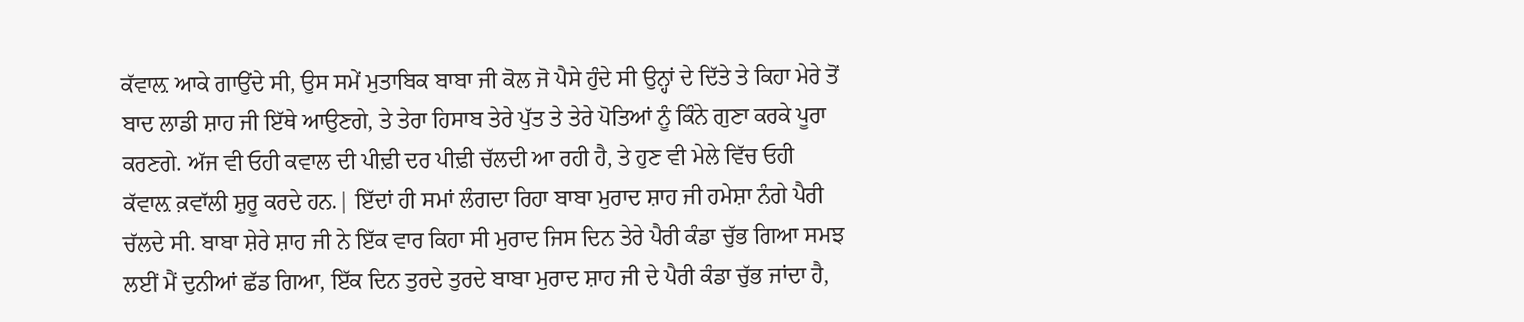ਕੱਵਾਲ਼ ਆਕੇ ਗਾਉਂਦੇ ਸੀ, ਉਸ ਸਮੇਂ ਮੁਤਾਬਿਕ ਬਾਬਾ ਜੀ ਕੋਲ ਜੋ ਪੈਸੇ ਹੁੰਦੇ ਸੀ ਉਨ੍ਹਾਂ ਦੇ ਦਿੱਤੇ ਤੇ ਕਿਹਾ ਮੇਰੇ ਤੋਂ ਬਾਦ ਲਾਡੀ ਸ਼ਾਹ ਜੀ ਇੱਥੇ ਆਉਣਗੇ, ਤੇ ਤੇਰਾ ਹਿਸਾਬ ਤੇਰੇ ਪੁੱਤ ਤੇ ਤੇਰੇ ਪੋਤਿਆਂ ਨੂੰ ਕਿੰਨੇ ਗੁਣਾ ਕਰਕੇ ਪੂਰਾ ਕਰਣਗੇ. ਅੱਜ ਵੀ ਓਹੀ ਕਵਾਲ ਦੀ ਪੀਢ਼ੀ ਦਰ ਪੀਢ਼ੀ ਚੱਲਦੀ ਆ ਰਹੀ ਹੈ, ਤੇ ਹੁਣ ਵੀ ਮੇਲੇ ਵਿੱਚ ਓਹੀ ਕੱਵਾਲ਼ ਕ਼ਵਾੱਲੀ ਸ਼ੁਰੂ ਕਰਦੇ ਹਨ.| ਇੱਦਾਂ ਹੀ ਸਮਾਂ ਲੰਗਦਾ ਰਿਹਾ ਬਾਬਾ ਮੁਰਾਦ ਸ਼ਾਹ ਜੀ ਹਮੇਸ਼ਾ ਨੰਗੇ ਪੈਰੀ ਚੱਲਦੇ ਸੀ. ਬਾਬਾ ਸ਼ੇਰੇ ਸ਼ਾਹ ਜੀ ਨੇ ਇੱਕ ਵਾਰ ਕਿਹਾ ਸੀ ਮੁਰਾਦ ਜਿਸ ਦਿਨ ਤੇਰੇ ਪੈਰੀ ਕੰਡਾ ਚੁੱਭ ਗਿਆ ਸਮਝ ਲਈਂ ਮੈਂ ਦੁਨੀਆਂ ਛੱਡ ਗਿਆ, ਇੱਕ ਦਿਨ ਤੁਰਦੇ ਤੁਰਦੇ ਬਾਬਾ ਮੁਰਾਦ ਸ਼ਾਹ ਜੀ ਦੇ ਪੈਰੀ ਕੰਡਾ ਚੁੱਭ ਜਾਂਦਾ ਹੈ,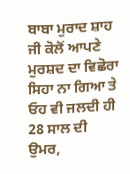ਬਾਬਾ ਮੁਰਾਦ ਸ਼ਾਹ ਜੀ ਕੋਲੋਂ ਆਪਣੇ ਮੁਰਸ਼ਦ ਦਾ ਵਿਛੋਰਾ ਸਿਹਾ ਨਾ ਗਿਆ ਤੇ ਓਹ ਵੀ ਜਲਦੀ ਹੀ 28 ਸਾਲ ਦੀ ਉਮਰ,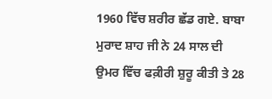1960 ਵਿੱਚ ਸ਼ਰੀਰ ਛੱਡ ਗਏ. ਬਾਬਾ ਮੁਰਾਦ ਸ਼ਾਹ ਜੀ ਨੇ 24 ਸਾਲ ਦੀ ਉਮਰ ਵਿੱਚ ਫਕ਼ੀਰੀ ਸ਼ੁਰੂ ਕੀਤੀ ਤੇ 28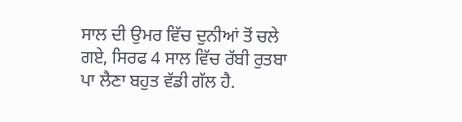ਸਾਲ ਦੀ ਉਮਰ ਵਿੱਚ ਦੁਨੀਆਂ ਤੋਂ ਚਲੇ ਗਏ, ਸਿਰਫ 4 ਸਾਲ ਵਿੱਚ ਰੱਬੀ ਰੁਤਬਾ ਪਾ ਲੈਣਾ ਬਹੁਤ ਵੱਡੀ ਗੱਲ ਹੈ.